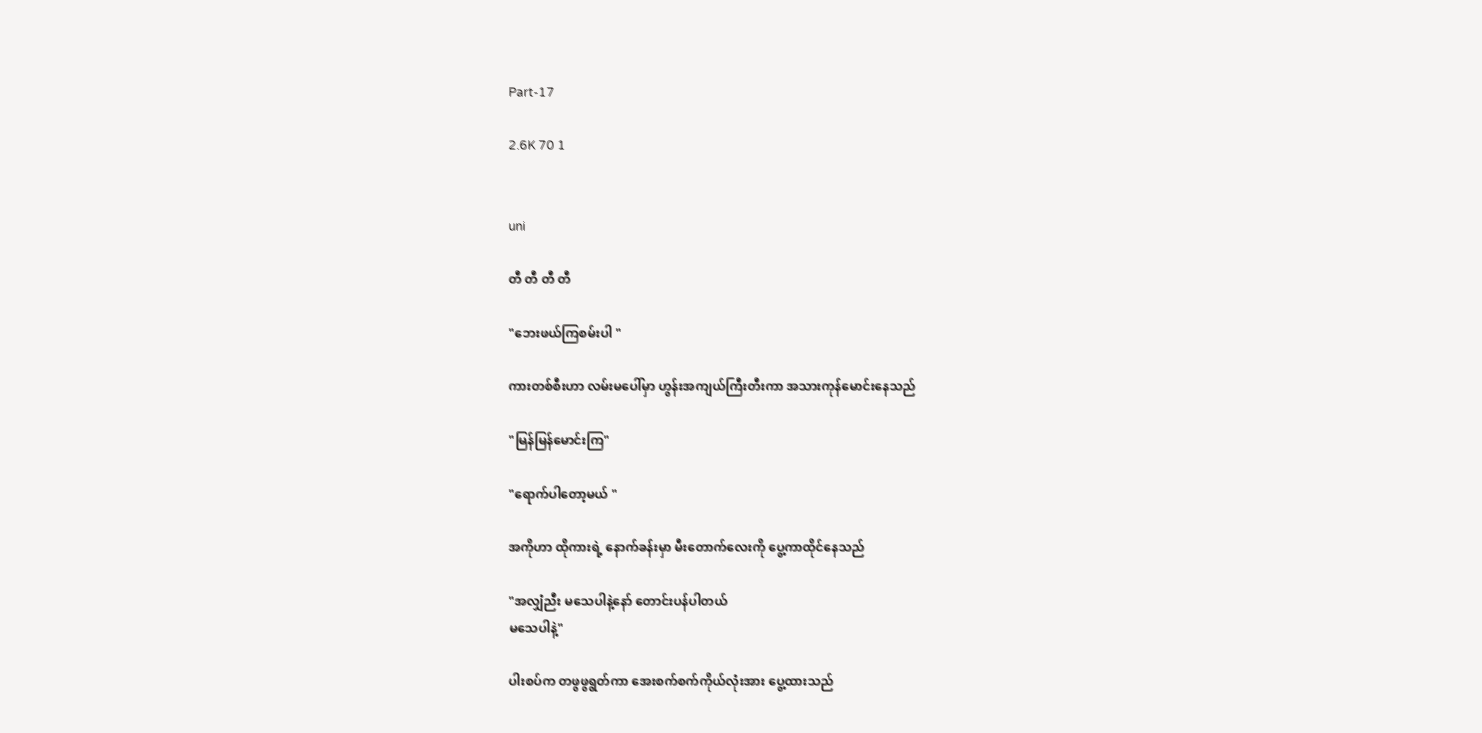Part-17

2.6K 70 1


uni

တီ တီ တီ တီ

"ဘေးဖယ်ကြစမ်းပါ "

ကားတစ်စီးဟာ လမ်းမပေါ်မှာ ဟွန်းအကျယ်ကြီးတီးကာ အသားကုန်မောင်းနေသည်

"မြန်မြန်မောင်းကြ"

"ရောက်ပါတော့မယ် "

အကိုဟာ ထိုကားရဲ့ နောက်ခန်းမှာ မီးတောက်လေးကို ပွေ့ကာထိုင်နေသည်

"အလျှံညီး မသေပါနဲ့နော် တောင်းပန်ပါတယ်
မသေပါနဲ့"

ပါးစပ်က တဖွဖွရွတ်ကာ အေးစက်စက်ကိုယ်လုံးအား ပွေ့ထားသည်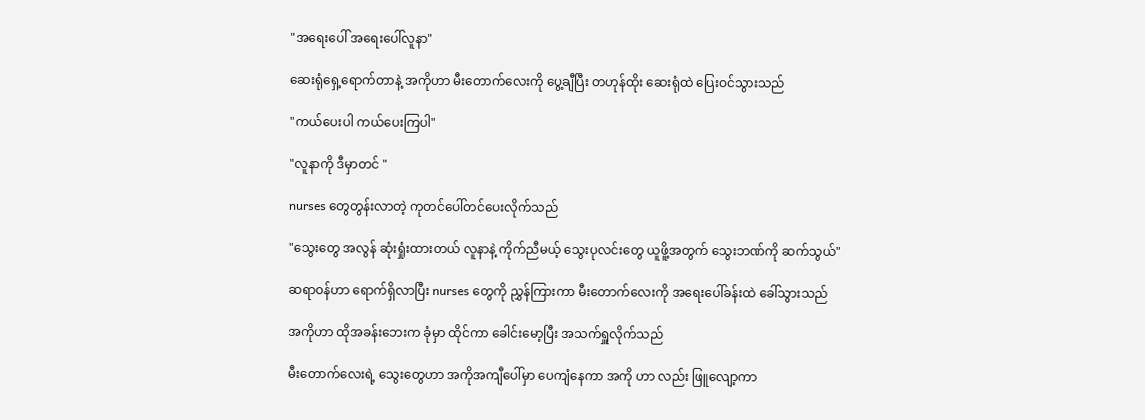"အရေးပေါ် အရေးပေါ်လူနာ"

ဆေးရုံရှေ့ရောက်တာနဲ့ အကိုဟာ မီးတောက်လေးကို ပွေ့ချီပြီး တဟုန်ထိုး ဆေးရုံထဲ ပြေးဝင်သွားသည်

"ကယ်ပေးပါ ကယ်ပေးကြပါ"

"လူနာကို ဒီမှာတင် "

nurses တွေတွန်းလာတဲ့ ကုတင်ပေါ်တင်ပေးလိုက်သည်

"သွေးတွေ အလွန် ဆုံးရှုံးထားတယ် လူနာနဲ့ ကိုက်ညီမယ့် သွေးပုလင်းတွေ ယူဖိူ့အတွက် သွေးဘဏ်ကို ဆက်သွယ်"

ဆရာဝန်ဟာ ရောက်ရှိလာပြီး nurses တွေကို ညွှန်ကြားကာ မီးတောက်လေးကို အရေးပေါ်ခန်းထဲ ခေါ်သွားသည်

အကိုဟာ ထိုအခန်းဘေးက ခုံမှာ ထိုင်ကာ ခေါင်းမော့ပြီး အသက်ရှူလိုက်သည်

မီးတောက်လေးရဲ့ သွေးတွေဟာ အကိုအကျီပေါ်မှာ ပေကျံနေကာ အကို ဟာ လည်း ဖြူလျော့ကာ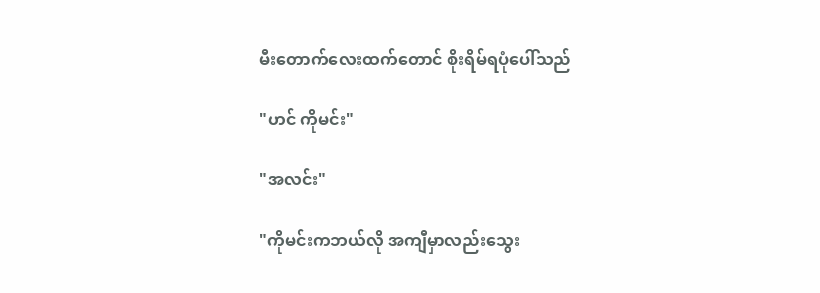မီးတောက်လေးထက်တောင် စိုးရိမ်ရပုံပေါ်သည်

"ဟင် ကိုမင်း"

"အလင်း"

"ကိုမင်းကဘယ်လို အကျီမှာလည်းသွေး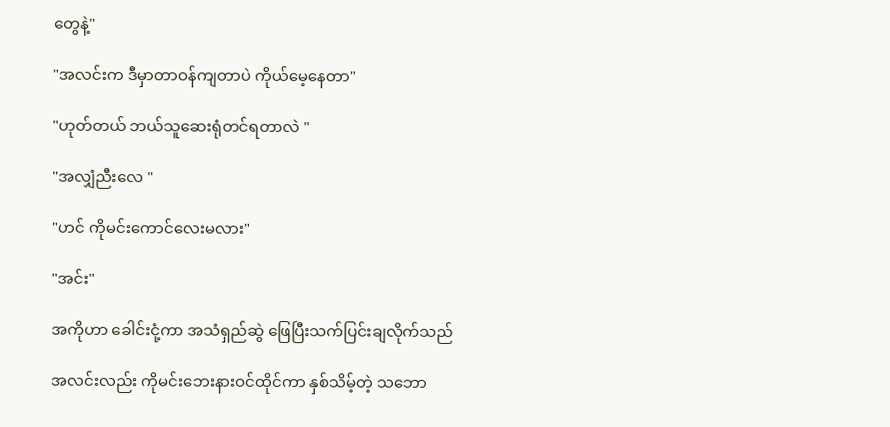တွေနဲ့"

"အလင်းက ဒီမှာတာဝန်ကျတာပဲ ကိုယ်မေ့နေတာ"

"ဟုတ်တယ် ဘယ်သူဆေးရုံတင်ရတာလဲ "

"အလျှံညီးလေ "

"ဟင် ကိုမင်းကောင်လေးမလား"

"အင်း"

အကိုဟာ ခေါင်းငုံ့ကာ အသံရှည်ဆွဲ ဖြေပြီးသက်ပြင်းချလိုက်သည်

အလင်းလည်း ကိုမင်းဘေးနားဝင်ထိုင်ကာ နှစ်သိမ့်တဲ့ သဘော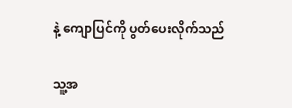နဲ့ ကျောပြင်ကို ပွတ်ပေးလိုက်သည်

သူ့အ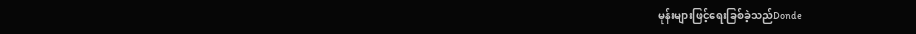မုန်းများဖြင့်ရေးခြစ်ခဲ့သည်Donde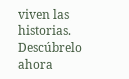viven las historias. Descúbrelo ahora